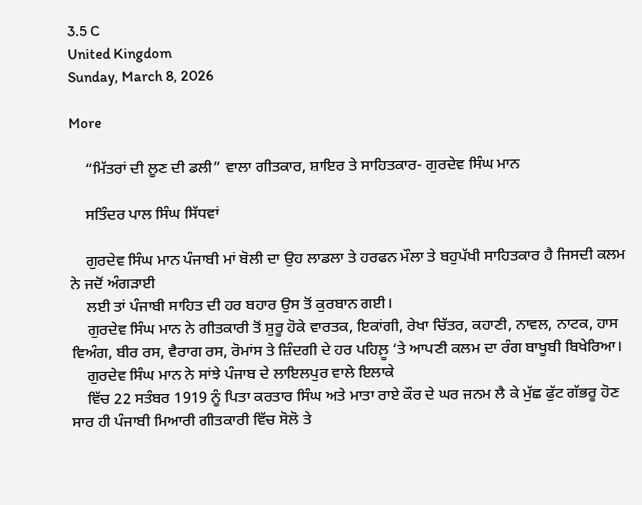3.5 C
United Kingdom
Sunday, March 8, 2026

More

    “ਮਿੱਤਰਾਂ ਦੀ ਲੂਣ ਦੀ ਡਲੀ” ਵਾਲਾ ਗੀਤਕਾਰ, ਸ਼ਾਇਰ ਤੇ ਸਾਹਿਤਕਾਰ- ਗੁਰਦੇਵ ਸਿੰਘ ਮਾਨ

    ਸਤਿੰਦਰ ਪਾਲ ਸਿੰਘ ਸਿੱਧਵਾਂ

    ਗੁਰਦੇਵ ਸਿੰਘ ਮਾਨ ਪੰਜਾਬੀ ਮਾਂ ਬੋਲੀ ਦਾ ਉਹ ਲਾਡਲਾ ਤੇ ਹਰਫਨ ਮੌਲਾ ਤੇ ਬਹੁਪੱਖੀ ਸਾਹਿਤਕਾਰ ਹੈ ਜਿਸਦੀ ਕਲਮ ਨੇ ਜਦੋਂ ਅੰਗੜਾਈ
    ਲਈ ਤਾਂ ਪੰਜਾਬੀ ਸਾਹਿਤ ਦੀ ਹਰ ਬਹਾਰ ਉਸ ਤੋਂ ਕੁਰਬਾਨ ਗਈ।
    ਗੁਰਦੇਵ ਸਿੰਘ ਮਾਨ ਨੇ ਗੀਤਕਾਰੀ ਤੋਂ ਸ਼ੁਰੂ ਹੋਕੇ ਵਾਰਤਕ, ਇਕਾਂਗੀ, ਰੇਖਾ ਚਿੱਤਰ, ਕਹਾਣੀ, ਨਾਵਲ, ਨਾਟਕ, ਹਾਸ ਵਿਅੰਗ, ਬੀਰ ਰਸ, ਵੈਰਾਗ ਰਸ, ਰੋਮਾਂਸ ਤੇ ਜ਼ਿੰਦਗੀ ਦੇ ਹਰ ਪਹਿਲ਼ੂ ‘ਤੇ ਆਪਣੀ ਕਲਮ ਦਾ ਰੰਗ ਬਾਖੂਬੀ ਬਿਖੇਰਿਆ।
    ਗੁਰਦੇਵ ਸਿੰਘ ਮਾਨ ਨੇ ਸਾਂਝੇ ਪੰਜਾਬ ਦੇ ਲਾਇਲਪੁਰ ਵਾਲੇ ਇਲਾਕੇ
    ਵਿੱਚ 22 ਸਤੰਬਰ 1919 ਨੂੰ ਪਿਤਾ ਕਰਤਾਰ ਸਿੰਘ ਅਤੇ ਮਾਤਾ ਰਾਏ ਕੌਰ ਦੇ ਘਰ ਜਨਮ ਲੈ ਕੇ ਮੁੱਛ ਫੁੱਟ ਗੱਭਰੂ ਹੋਣ ਸਾਰ ਹੀ ਪੰਜਾਬੀ ਮਿਆਰੀ ਗੀਤਕਾਰੀ ਵਿੱਚ ਸੋਲੋ ਤੇ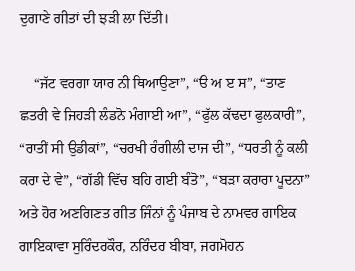ਦੁਗਾਣੇ ਗੀਤਾਂ ਦੀ ਝੜੀ ਲਾ ਦਿੱਤੀ।

    “ਜੱਟ ਵਰਗਾ ਯਾਰ ਨੀ ਥਿਆਉਣਾ”, “ੳ ਅ ੲ ਸ”, “ਤਾਣ ਛਤਰੀ ਵੇ ਜਿਹੜੀ ਲੰਡਨੋ ਮੰਗਾਈ ਆ”, “ਫੁੱਲ ਕੱਢਦਾ ਫੁਲਕਾਰੀ”, “ਰਾਤੀਂ ਸੀ ਉਡੀਕਾਂ”, “ਚਰਖੀ ਰੰਗੀਲੀ ਦਾਜ ਦੀ”, “ਧਰਤੀ ਨੂੰ ਕਲੀ ਕਰਾ ਦੇ ਵੇ”, “ਗੱਡੀ ਵਿੱਚ ਬਹਿ ਗਈ ਬੰਤੋ”, “ਬੜਾ ਕਰਾਰਾ ਪੂਦਨਾ” ਅਤੇ ਹੋਰ ਅਣਗਿਣਤ ਗੀਤ ਜਿੰਨਾਂ ਨੂੰ ਪੰਜਾਬ ਦੇ ਨਾਮਵਰ ਗਾਇਕ ਗਾਇਕਾਵਾ ਸੁਰਿੰਦਰਕੌਰ, ਨਰਿੰਦਰ ਬੀਬਾ, ਜਗਮੋਹਨ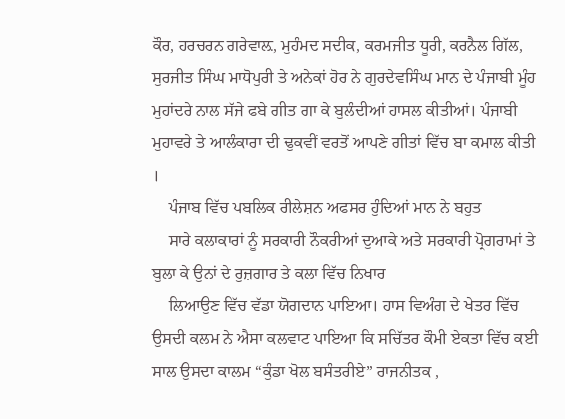ਕੌਰ, ਹਰਚਰਨ ਗਰੇਵਾਲ਼, ਮੁਹੰਮਦ ਸਦੀਕ, ਕਰਮਜੀਤ ਧੂਰੀ, ਕਰਨੈਲ ਗਿੱਲ, ਸੁਰਜੀਤ ਸਿੰਘ ਮਾਧੋਪੁਰੀ ਤੇ ਅਨੇਕਾਂ ਹੋਰ ਨੇ ਗੁਰਦੇਵਸਿੰਘ ਮਾਨ ਦੇ ਪੰਜਾਬੀ ਮੂੰਹ ਮੁਹਾਂਦਰੇ ਨਾਲ ਸੱਜੇ ਫਬੇ ਗੀਤ ਗਾ ਕੇ ਬੁਲੰਦੀਆਂ ਹਾਸਲ ਕੀਤੀਆਂ। ਪੰਜਾਬੀ ਮੁਹਾਵਰੇ ਤੇ ਆਲੰਕਾਰਾ ਦੀ ਢੁਕਵੀਂ ਵਰਤੋਂ ਆਪਣੇ ਗੀਤਾਂ ਵਿੱਚ ਬਾ ਕਮਾਲ ਕੀਤੀ ।
    ਪੰਜਾਬ ਵਿੱਚ ਪਬਲਿਕ ਰੀਲੇਸ਼ਨ ਅਫਸਰ ਹੁੰਦਿਆਂ ਮਾਨ ਨੇ ਬਹੁਤ
    ਸਾਰੇ ਕਲਾਕਾਰਾਂ ਨੂੰ ਸਰਕਾਰੀ ਨੌਕਰੀਆਂ ਦੁਆਕੇ ਅਤੇ ਸਰਕਾਰੀ ਪ੍ਰੋਗਰਾਮਾਂ ਤੇ ਬੁਲਾ ਕੇ ਉਨਾਂ ਦੇ ਰੁਜ਼ਗਾਰ ਤੇ ਕਲਾ ਵਿੱਚ ਨਿਖਾਰ
    ਲਿਆਉਣ ਵਿੱਚ ਵੱਡਾ ਯੋਗਦਾਨ ਪਾਇਆ। ਹਾਸ ਵਿਅੰਗ ਦੇ ਖੇਤਰ ਵਿੱਚ ਉਸਦੀ ਕਲਮ ਨੇ ਐਸਾ ਕਲਵਾਟ ਪਾਇਆ ਕਿ ਸਚਿੱਤਰ ਕੌਮੀ ਏਕਤਾ ਵਿੱਚ ਕਈ ਸਾਲ ਉਸਦਾ ਕਾਲਮ “ਕੁੰਡਾ ਖੋਲ ਬਸੰਤਰੀਏ” ਰਾਜਨੀਤਕ ,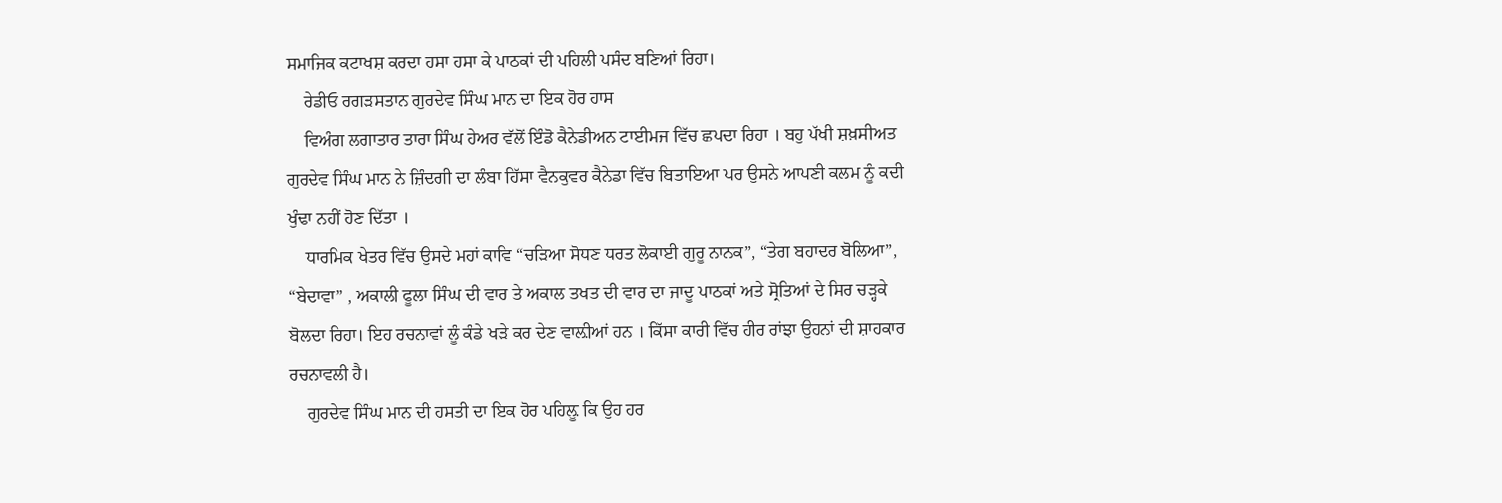ਸਮਾਜਿਕ ਕਟਾਖਸ਼ ਕਰਦਾ ਹਸਾ ਹਸਾ ਕੇ ਪਾਠਕਾਂ ਦੀ ਪਹਿਲੀ ਪਸੰਦ ਬਣਿਆਂ ਰਿਹਾ।
    ਰੇਡੀਓ ਰਗੜਸਤਾਨ ਗੁਰਦੇਵ ਸਿੰਘ ਮਾਨ ਦਾ ਇਕ ਹੋਰ ਹਾਸ
    ਵਿਅੰਗ ਲਗਾਤਾਰ ਤਾਰਾ ਸਿੰਘ ਹੇਅਰ ਵੱਲੋਂ ਇੰਡੋ ਕੈਨੇਡੀਅਨ ਟਾਈਮਜ ਵਿੱਚ ਛਪਦਾ ਰਿਹਾ । ਬਹੁ ਪੱਖੀ ਸ਼ਖ਼ਸੀਅਤ ਗੁਰਦੇਵ ਸਿੰਘ ਮਾਨ ਨੇ ਜ਼ਿੰਦਗੀ ਦਾ ਲੰਬਾ ਹਿੱਸਾ ਵੈਨਕੁਵਰ ਕੈਨੇਡਾ ਵਿੱਚ ਬਿਤਾਇਆ ਪਰ ਉਸਨੇ ਆਪਣੀ ਕਲਮ ਨੂੰ ਕਦੀ ਖੁੰਢਾ ਨਹੀਂ ਹੋਣ ਦਿੱਤਾ ।
    ਧਾਰਮਿਕ ਖੇਤਰ ਵਿੱਚ ਉਸਦੇ ਮਹਾਂ ਕਾਵਿ “ਚੜਿਆ ਸੋਧਣ ਧਰਤ ਲੋਕਾਈ ਗੁਰੂ ਨਾਨਕ”, “ਤੇਗ ਬਹਾਦਰ ਬੋਲਿਆ”, “ਬੇਦਾਵਾ” , ਅਕਾਲੀ ਫੂਲਾ ਸਿੰਘ ਦੀ ਵਾਰ ਤੇ ਅਕਾਲ ਤਖਤ ਦੀ ਵਾਰ ਦਾ ਜਾਦੂ ਪਾਠਕਾਂ ਅਤੇ ਸ੍ਰੋਤਿਆਂ ਦੇ ਸਿਰ ਚੜ੍ਹਕੇ ਬੋਲਦਾ ਰਿਹਾ। ਇਹ ਰਚਨਾਵਾਂ ਲੂੰ ਕੰਡੇ ਖੜੇ ਕਰ ਦੇਣ ਵਾਲ਼ੀਆਂ ਹਨ । ਕਿੱਸਾ ਕਾਰੀ ਵਿੱਚ ਹੀਰ ਰਾਂਝਾ ਉਹਨਾਂ ਦੀ ਸ਼ਾਹਕਾਰ ਰਚਨਾਵਲੀ ਹੈ।
    ਗੁਰਦੇਵ ਸਿੰਘ ਮਾਨ ਦੀ ਹਸਤੀ ਦਾ ਇਕ ਹੋਰ ਪਹਿਲ਼ੂ ਕਿ ਉਹ ਹਰ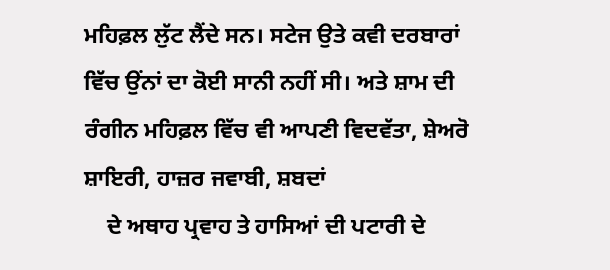ਮਹਿਫ਼ਲ ਲੁੱਟ ਲੈਂਦੇ ਸਨ। ਸਟੇਜ ਉਤੇ ਕਵੀ ਦਰਬਾਰਾਂ ਵਿੱਚ ਉਂਨਾਂ ਦਾ ਕੋਈ ਸਾਨੀ ਨਹੀਂ ਸੀ। ਅਤੇ ਸ਼ਾਮ ਦੀ ਰੰਗੀਨ ਮਹਿਫ਼ਲ ਵਿੱਚ ਵੀ ਆਪਣੀ ਵਿਦਵੱਤਾ, ਸ਼ੇਅਰੋ ਸ਼ਾਇਰੀ, ਹਾਜ਼ਰ ਜਵਾਬੀ, ਸ਼ਬਦਾਂ
    ਦੇ ਅਥਾਹ ਪ੍ਰਵਾਹ ਤੇ ਹਾਸਿਆਂ ਦੀ ਪਟਾਰੀ ਦੇ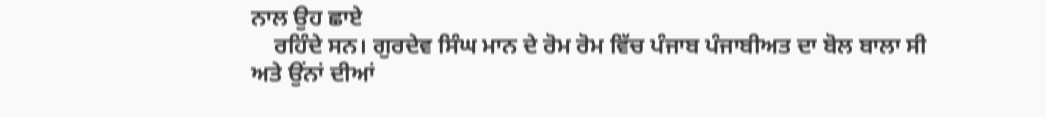ਨਾਲ ਉਹ ਛਾਏ
    ਰਹਿੰਦੇ ਸਨ। ਗੁਰਦੇਵ ਸਿੰਘ ਮਾਨ ਦੇ ਰੋਮ ਰੋਮ ਵਿੱਚ ਪੰਜਾਬ ਪੰਜਾਬੀਅਤ ਦਾ ਬੋਲ ਬਾਲਾ ਸੀ ਅਤੇ ਉਂਨਾਂ ਦੀਆਂ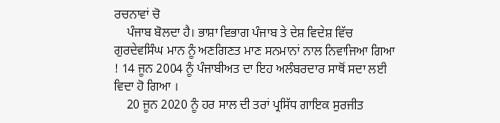ਰਚਨਾਵਾਂ ਚੋ
    ਪੰਜਾਬ ਬੋਲਦਾ ਹੈ। ਭਾਸ਼ਾ ਵਿਭਾਗ ਪੰਜਾਬ ਤੇ ਦੇਸ਼ ਵਿਦੇਸ਼ ਵਿੱਚ ਗੁਰਦੇਵਸਿੰਘ ਮਾਨ ਨੂੰ ਅਣਗਿਣਤ ਮਾਣ ਸਨਮਾਨਾਂ ਨਾਲ ਨਿਵਾਜਿਆ ਗਿਆ ! 14 ਜੂਨ 2004 ਨੂੰ ਪੰਜਾਬੀਅਤ ਦਾ ਇਹ ਅਲੰਬਰਦਾਰ ਸਾਥੋਂ ਸਦਾ ਲਈ ਵਿਦਾ ਹੋ ਗਿਆ ।
    20 ਜੂਨ 2020 ਨੂੰ ਹਰ ਸਾਲ ਦੀ ਤਰਾਂ ਪ੍ਰਸਿੱਧ ਗਾਇਕ ਸੁਰਜੀਤ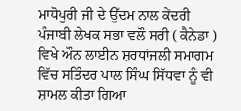ਮਾਧੋਪੁਰੀ ਜੀ ਦੇ ਉੱਦਮ ਨਾਲ ਕੇਂਦਰੀ ਪੰਜਾਬੀ ਲੇਖਕ ਸਭਾ ਵਲੌ ਸਰੀ ( ਕੈਨੇਡਾ ) ਵਿਖੇ ਔਨ ਲਾਈਨ ਸ਼ਰਧਾਂਜਲੀ ਸਮਾਗਮ ਵਿੱਚ ਸਤਿੰਦਰ ਪਾਲ ਸਿੰਘ ਸਿੱਧਵਾ ਨੂੰ ਵੀ ਸ਼ਾਮਲ ਕੀਤਾ ਗਿਆ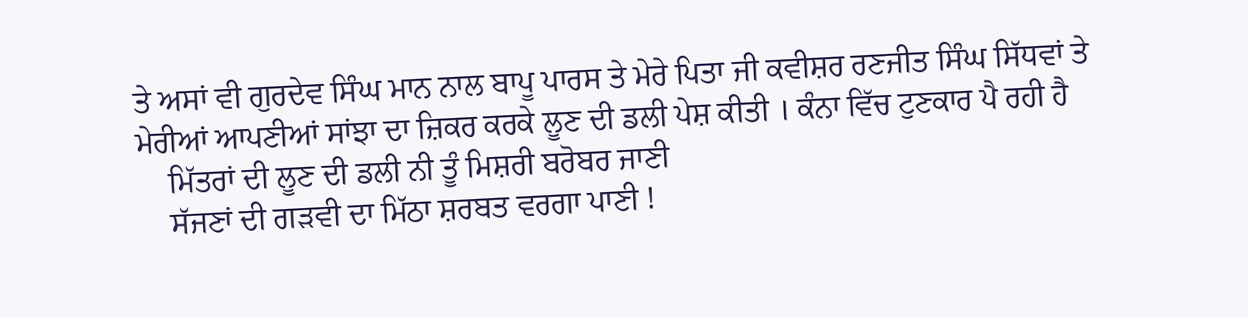ਤੇ ਅਸਾਂ ਵੀ ਗੁਰਦੇਵ ਸਿੰਘ ਮਾਨ ਨਾਲ ਬਾਪੂ ਪਾਰਸ ਤੇ ਮੇਰੇ ਪਿਤਾ ਜੀ ਕਵੀਸ਼ਰ ਰਣਜੀਤ ਸਿੰਘ ਸਿੱਧਵਾਂ ਤੇ ਮੇਰੀਆਂ ਆਪਣੀਆਂ ਸਾਂਝਾ ਦਾ ਜ਼ਿਕਰ ਕਰਕੇ ਲੂਣ ਦੀ ਡਲੀ ਪੇਸ਼ ਕੀਤੀ । ਕੰਨਾ ਵਿੱਚ ਟੁਣਕਾਰ ਪੈ ਰਹੀ ਹੈ
    ਮਿੱਤਰਾਂ ਦੀ ਲੂਣ ਦੀ ਡਲੀ ਨੀ ਤੂੰ ਮਿਸ਼ਰੀ ਬਰੋਬਰ ਜਾਣੀ
    ਸੱਜਣਾਂ ਦੀ ਗੜਵੀ ਦਾ ਮਿੱਠਾ ਸ਼ਰਬਤ ਵਰਗਾ ਪਾਣੀ !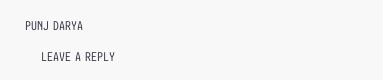PUNJ DARYA

    LEAVE A REPLY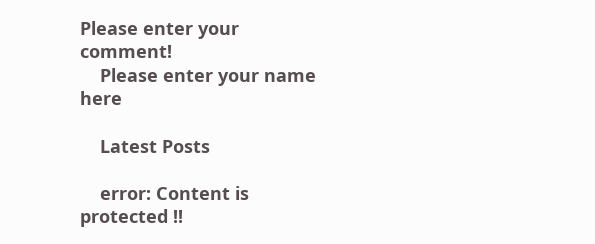Please enter your comment!
    Please enter your name here

    Latest Posts

    error: Content is protected !!